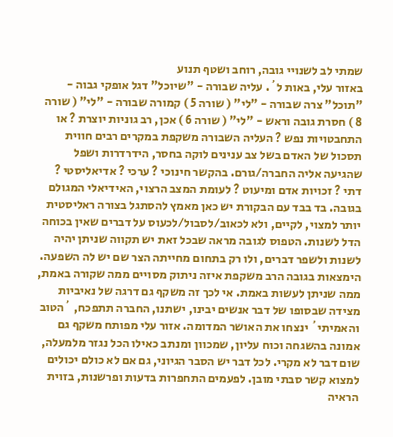שמתי לב לשנויי גובה, רוחב ושטף תנוע
באזור עלי, באות ל´. עליה שבורה - "שיוכל" דגל אופקי גבוה - "תוכל" צרה שבורה - "לי" ( שורה 5 ) קמורה שבורה - "לי" ( שורה 8 ) חסרת גובה וראש - "לי" ( שורה 6 ) אכן, רב גוניות יוצרת ? או התחבטויות נפש ? העליה השבורה משקפת במקרים רבים חווית תסכול של האדם בשל צב ענינים לוקה בחסר, הידרדרות ושפל שהגיעה אליה החברה/גורם. בהקשר חינוכי ? ערכי ? אדיאליסטי ? דתי ? זכויות אדם ומיעוט ? לעומת המצב הרצוי, האידיאלי המגולם בגובה. בד בבד עם הבקורת יש כאן מאמץ להסתגל בצורה ראליסטית יותר למצוי, לקיים, ולא לכאוב/לסבול/לכעוס על דברים שאין בכוחה הדל לשנות. הטפוס לגובה מראה שבכל זאת יש תקווה שניתן יהיה לשנות ולשפר דברים, ולו רק בתחום מחייתה הצר שם יש לה השפעה. הימצאות בגובה הרב משקפת איזה ניתוק מסויים ממה שקורה באמת, ממה שניתן לעשות באמת. אי לכך זה משקף גם דרגה של נאיביות מצידה שבסופו של דבר אנשים יבינו, ישתנו, החברה תתפכח, ´הטוב והאמיתי´ ינצחו את האושר המדומה. אזור עלי מפותח משקף גם אמונה בהשגחה וכוח עליון, שמכוון ומנתב כאילו הכל נגזר מלמעלה, שום דבר לא מקרי. לכל דבר יש הסבר הגיוני, גם אם לא כולם יכולים למצוא קשר סבתי מובן. לפעמים התחפרות בדעות ופרשנות, בזוית הראיה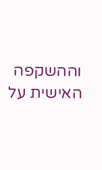וההשקפה האישית על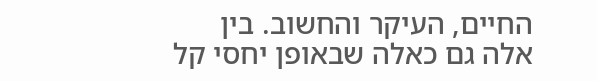החיים, העיקר והחשוב. בין אלה גם כאלה שבאופן יחסי קל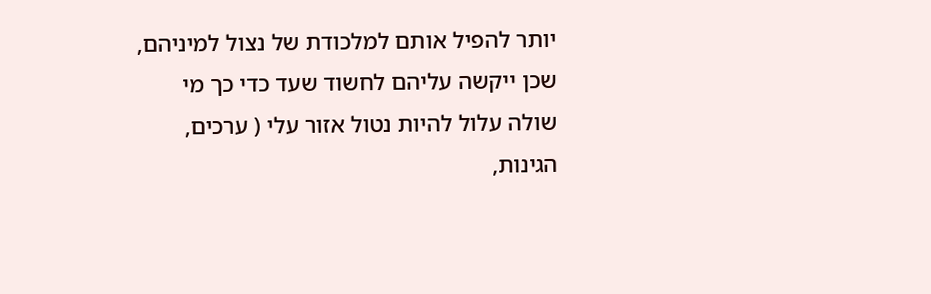יותר להפיל אותם למלכודת של נצול למיניהם, שכן ייקשה עליהם לחשוד שעד כדי כך מי שולה עלול להיות נטול אזור עלי ( ערכים, הגינות,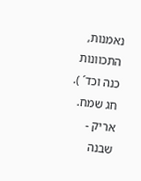נאמנות, התכוונות כנה וכד´ ). חג שמח. אריק - שבנה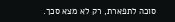סוכה לתפארת, רק לא מצא סכך.